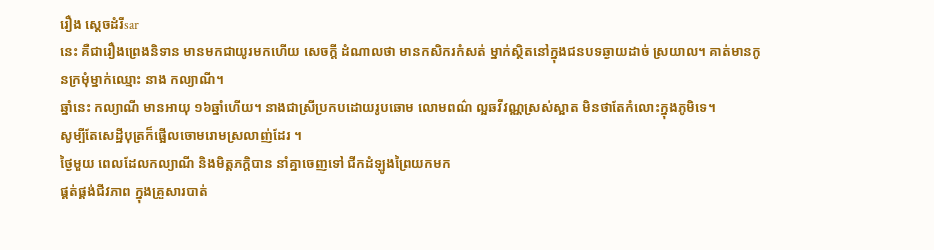រឿង ស្តេចដំរីsar
នេះ គឺជារឿងព្រេងនិទាន មានមកជាយូរមកហើយ សេចក្តី ដំណាលថា មានកសិករកំសត់ ម្នាក់ស្ថិតនៅក្នុងជនបទឆ្ងាយដាច់ ស្រយាល។ គាត់មានកូនក្រមុំម្នាក់ឈ្មោះ នាង កល្យាណី។
ឆ្នាំនេះ កល្យាណី មានអាយុ ១៦ឆ្នាំហើយ។ នាងជាស្រីប្រកបដោយរូបឆោម លោមពណ៌ ល្អឆវីវណ្ណស្រស់ស្អាត មិនថាតែកំលោះក្នុងភូមិទេ។
សូម្បីតែសេដ្ឋីបុត្រក៏ផ្អើលចោមរោមស្រលាញ់ដែរ ។
ថ្ងៃមួយ ពេលដែលកល្យាណី និងមិត្តភក្តិបាន នាំគ្នាចេញទៅ ជីកដំឡូងព្រៃយកមក
ផ្គត់ផ្គង់ជីវភាព ក្នុងគ្រួសារបាត់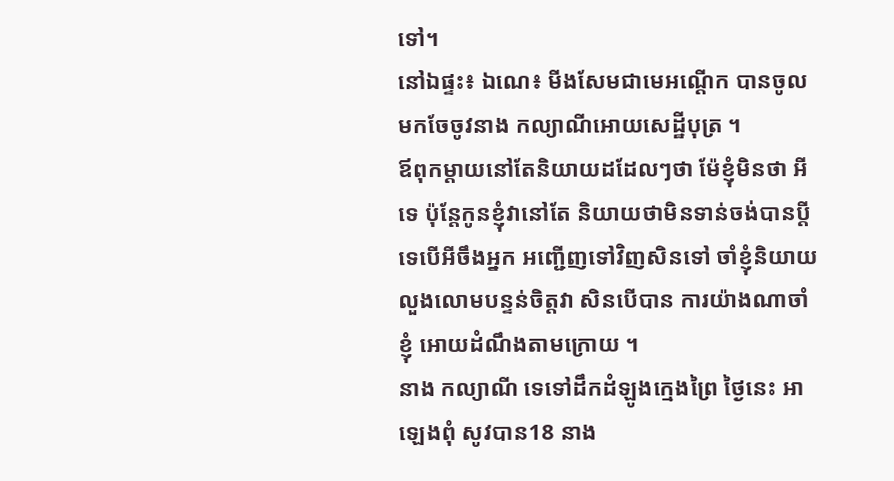ទៅ។
នៅឯផ្ទះ៖ ឯណេ៖ មីងសែមជាមេអណ្ដើក បានចូលមកចែចូវនាង កល្យាណីអោយសេដ្ឋីបុត្រ ។
ឪពុកម្តាយនៅតែនិយាយដដែលៗថា ម៉ែខ្ញុំមិនថា អីទេ ប៉ុន្តែកូនខ្ញុំវានៅតែ និយាយថាមិនទាន់ចង់បានប្តីទេបើអីចឹងអ្នក អញ្ជើញទៅវិញសិនទៅ ចាំខ្ញុំនិយាយលួងលោមបន្ទន់ចិត្តវា សិនបើបាន ការយ៉ាងណាចាំខ្ញុំ អោយដំណឹងតាមក្រោយ ។
នាង កល្យាណី ទេទៅដឹកដំឡូងក្មេងព្រៃ ថ្ងៃនេះ អាឡេងពុំ សូវបាន18 នាង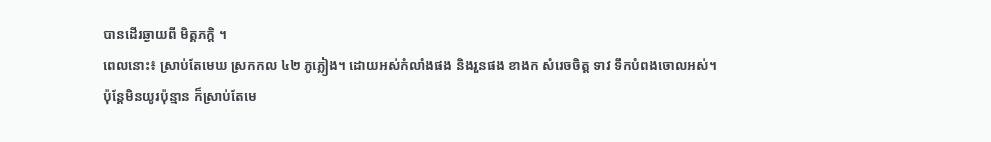បានដើរឆ្ងាយពី មិត្តភក្តិ ។
ពេលនោះ៖ ស្រាប់តែមេឃ ស្រកកល ៤២ ភូភ្លៀង។ ដោយអស់កំលាំងផង និងរួនផង ខាងក សំរេចចិត្ត ទាវ ទឹកបំពងចោលអស់។
ប៉ុន្តែមិនយូរប៉ុន្មាន ក៏ស្រាប់តែមេ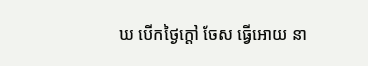ឃ បើកថ្ងៃក្តៅ ចែស ធ្វើអោយ នា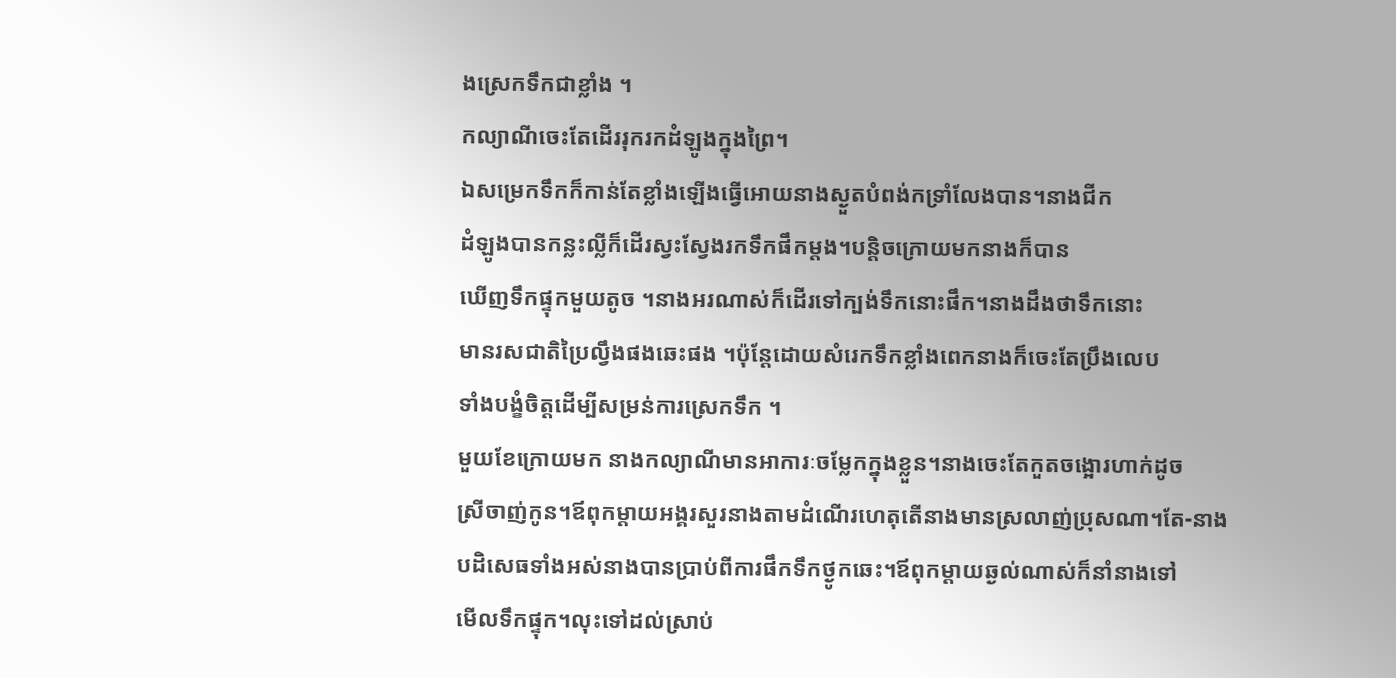ងស្រេកទឹកជាខ្លាំង ។
កល្យាណីចេះតែដើររុករកដំឡូងក្នុងព្រៃ។
ឯសម្រេកទឹកក៏កាន់តែខ្លាំងឡើងធ្វើអោយនាងស្ងួតបំពង់កទ្រាំលែងបាន។នាងជីក
ដំឡូងបានកន្លះល្លីក៏ដើរស្វះស្វែងរកទឹកផឹកម្តង។បន្តិចក្រោយមកនាងក៏បាន
ឃើញទឹកផ្ទុកមួយតូច ។នាងអរណាស់ក៏ដើរទៅក្បង់ទឹកនោះផឹក។នាងដឹងថាទឹកនោះ
មានរសជាតិប្រៃល្វឹងផងឆេះផង ។ប៉ុន្តែដោយសំរេកទឹកខ្លាំងពេកនាងក៏ចេះតែប្រឹងលេប
ទាំងបង្ខំចិត្តដើម្បីសម្រន់ការស្រេកទឹក ។
មួយខែក្រោយមក នាងកល្យាណីមានអាការៈចម្លែកក្នុងខ្លួន។នាងចេះតែកួតចង្អោរហាក់ដូច
ស្រីចាញ់កូន។ឪពុកម្តាយអង្គរសួរនាងតាមដំណើរហេតុតើនាងមានស្រលាញ់ប្រុសណា។តែ-នាង
បដិសេធទាំងអស់នាងបានប្រាប់ពីការផឹកទឹកថ្ងូកឆេះ។ឪពុកម្តាយឆ្ងល់ណាស់ក៏នាំនាងទៅ
មើលទឹកផ្ទុក។លុះទៅដល់ស្រាប់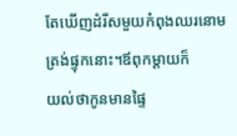តែឃើញដំរីសមួយកំពុងឈរនោមត្រង់ផ្ទុកនោះ។ឪពុកម្តាយក៏
យល់ថាកូនមានផ្ទៃ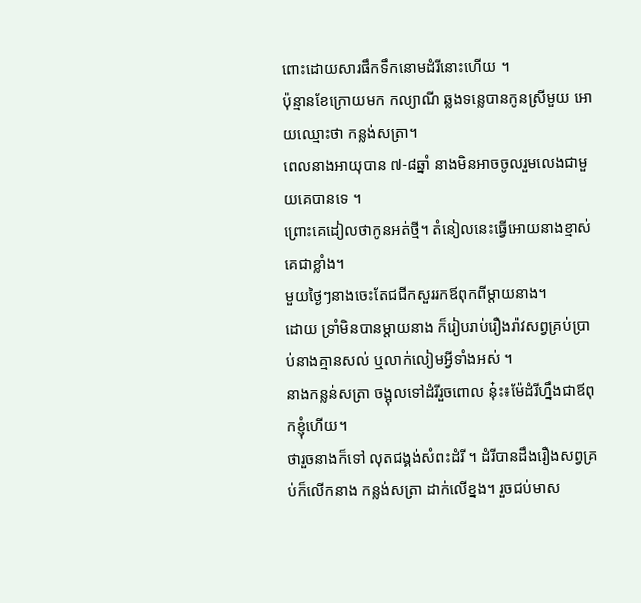ពោះដោយសារផឹកទឹកនោមដំរីនោះហើយ ។
ប៉ុន្មានខែក្រោយមក កល្យាណី ឆ្លងទន្លេបានកូនស្រីមួយ អោយឈ្មោះថា កន្លង់សត្រា។
ពេលនាងអាយុបាន ៧-៨ឆ្នាំ នាងមិនអាចចូលរួមលេងជាមួយគេបានទេ ។
ព្រោះគេដៀលថាកូនអត់ថ្មី។ តំនៀលនេះធ្វើអោយនាងខ្មាស់គេជាខ្លាំង។
មួយថ្ងៃៗនាងចេះតែជជីកសួររកឪពុកពីម្តាយនាង។
ដោយ ទ្រាំមិនបានម្តាយនាង ក៏រៀបរាប់រឿងរ៉ាវសព្វគ្រប់ប្រាប់នាងគ្មានសល់ ឬលាក់លៀមអ្វីទាំងអស់ ។
នាងកន្លន់សត្រា ចង្អុលទៅដំរីរួចពោល នុ៎ះ៖ម៉ែដំរីហ្នឹងជាឪពុកខ្ញុំហើយ។
ថារួចនាងក៏ទៅ លុតជង្គង់សំពះដំរី ។ ដំរីបានដឹងរឿងសព្វគ្រប់ក៏លើកនាង កន្លង់សត្រា ដាក់លើខ្នង។ រួចជប់មាស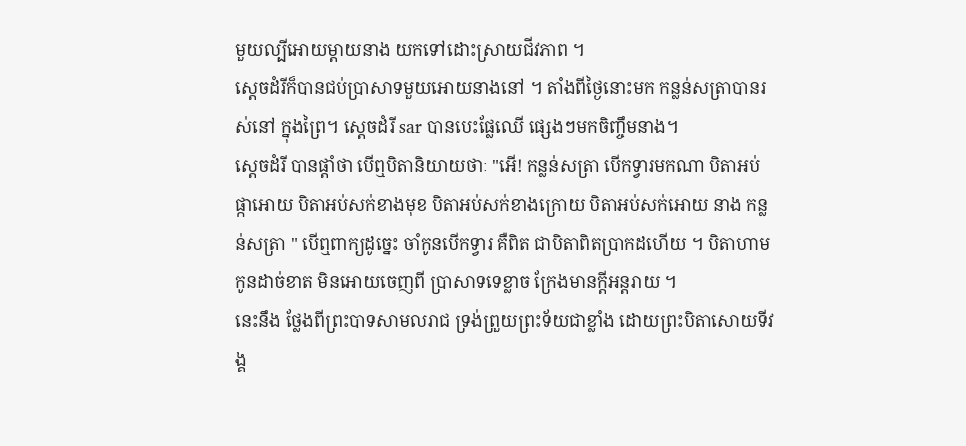មួយល្បីអោយម្តាយនាង យកទៅដោះស្រាយជីវភាព ។
ស្តេចដំរីក៏បានជប់ប្រាសាទមួយអោយនាងនៅ ។ តាំងពីថ្ងៃនោះមក កន្លន់សត្រាបានរស់នៅ ក្នុងព្រៃ។ ស្តេចដំរី sar បានបេះផ្លែឈើ ផ្សេងៗមកចិញ្ចឹមនាង។
ស្តេចដំរី បានផ្តាំថា បើឮបិតានិយាយថាៈ "អើ! កន្លន់សត្រា បើកទ្វារមកណា បិតាអប់ផ្កាអោយ បិតាអប់សក់ខាងមុខ បិតាអប់សក់ខាងក្រោយ បិតាអប់សក់អោយ នាង កន្លន់សត្រា " បើឮពាក្យដូច្នេះ ចាំកូនបើកទ្វារ គឺពិត ជាបិតាពិតប្រាកដហើយ ។ បិតាហាមកូនដាច់ខាត មិនអោយចេញពី ប្រាសាទទេខ្លាច ក្រែងមានក្ដីអន្តរាយ ។
នេះនឹង ថ្លែងពីព្រះបាទសាមលរាជ ទ្រង់ព្រួយព្រះទ័យជាខ្លាំង ដោយព្រះបិតាសោយទីវង្គ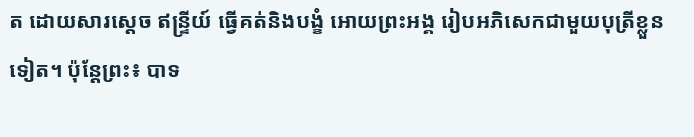ត ដោយសារស្តេច ឥន្ទ្រីយ៍ ធ្វើគត់និងបង្ខំ អោយព្រះអង្គ រៀបអភិសេកជាមួយបុត្រីខ្លួនទៀត។ ប៉ុន្តែព្រះ៖ បាទ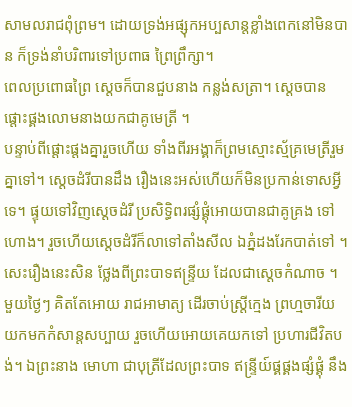សាមលរាជពុំព្រម។ ដោយទ្រង់អផ្សុកអប្បសាន្តខ្លាំងពេកនៅមិនបាន ក៏ទ្រង់នាំបរិពារទៅប្រពាធ ព្រៃព្រឹក្សា។
ពេលប្រពោធព្រៃ ស្តេចក៏បានជួបនាង កន្លង់សត្រា។ ស្តេចបានផ្តោះផ្គងលោមនាងយកជាគូមេត្រី ។
បន្ទាប់ពីផ្តោះផ្តងគ្នារួចហើយ ទាំងពីរអង្គាក៏ព្រមស្មោះស្ម័គ្រមេត្រីរួមគ្នាទៅ។ ស្តេចដំរីបានដឹង រឿងនេះអស់ហើយក៏មិនប្រកាន់ទោសអ្វីទេ។ ផ្ទុយទៅវិញស្តេចដំរី ប្រសិទ្ធិពរផ្សំផ្គុំអោយបានជាគូគ្រង ទៅហោង។ រួចហើយស្តេចដំរីក៏លាទៅតាំងសីល ឯភ្នំដងរែកបាត់ទៅ ។
សេះរឿងនេះសិន ថ្លែងពីព្រះបាទឥន្ទ្រីយ ដែលជាស្តេចកំណាច ។ មួយថ្ងៃៗ គិតតែអោយ រាជអាមាត្យ ដើរចាប់ស្ត្រីក្មេង ព្រហ្មចារីយយកមកកំសាន្តសប្បាយ រួចហើយអោយគេយកទៅ ប្រហារជីវិតបង់។ ឯព្រះនាង មោហា ជាបុត្រីដែលព្រះបាទ ឥន្ទ្រីយ៍ផ្គផ្គងផ្សំផ្គុំ នឹង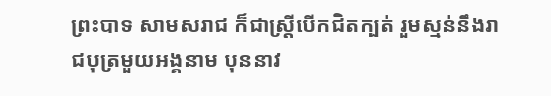ព្រះបាទ សាមសរាជ ក៏ជាស្ត្រីបើកជិតក្បត់ រួមស្មន់នឹងរាជបុត្រមួយអង្គនាម បុននាវ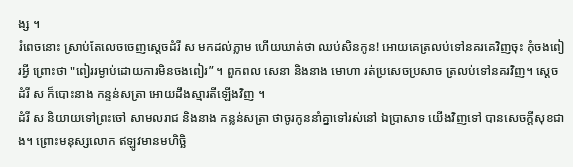ង្ស ។
រំពេចនោះ ស្រាប់តែលេចចេញស្តេចដំរី ស មកដល់ភ្លាម ហើយឃាត់ថា ឈប់សិនកូន! អោយគេត្រលប់ទៅនគរគេវិញចុះ កុំចងពៀរអ្វី ព្រោះថា "ពៀររម្ងាប់ដោយការមិនចងពៀរ” ។ ពួកពល សេនា និងនាង មោហា រត់ប្រសេចប្រសាច ត្រលប់ទៅនគរវិញ។ ស្តេចដំរី ស ក៏បោះនាង កន្ទន់សត្រា អោយដឹងស្មារតីឡើងវិញ ។
ដំរី ស និយាយទៅព្រះចៅ សាមលរាជ និងនាង កន្លន់សត្រា ថាចូរកូននាំគ្នាទៅរស់នៅ ឯប្រាសាទ យើងវិញទៅ បានសេចក្តីសុខជាង។ ព្រោះមនុស្សលោក ឥឡូវមានមហិច្ឆិ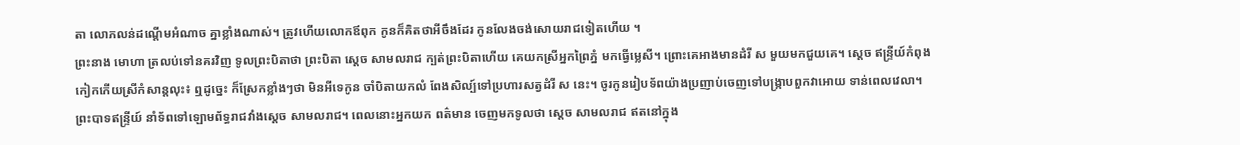តា លោភលន់ដណ្តើមអំណាច គ្នាខ្លាំងណាស់។ ត្រូវហើយលោកឪពុក កូនក៏គិតថាអីចឹងដែរ កូនលែងចង់សោយរាជទៀតហើយ ។
ព្រះនាង មោហា ត្រលប់ទៅនគរវិញ ទូលព្រះបិតាថា ព្រះបិតា ស្តេច សាមលរាជ ក្បត់ព្រះបិតាហើយ គេយកស្រីអ្នកព្រៃភ្នំ មកធ្វើម្លេសី។ ព្រោះគេអាងមានដំរី ស មួយមកជួយគេ។ ស្តេច ឥន្ទ្រីយ៍កំពុងកៀកកើយស្រីកំសាន្តលុះ៖ ឮដូច្នេះ ក៏ស្រែកខ្លាំងៗថា មិនអីទេកូន ចាំបិតាយកលំ ពែងសិល្ប៍ទៅប្រហារសត្វដំរី ស នេះ។ ចូរកូនរៀបទ័ពយ៉ាងប្រញាប់ចេញទៅបង្រ្កាបពួកវាអោយ ទាន់ពេលវេលា។
ព្រះបាទឥន្ទ្រីយ៍ នាំទ័ពទៅឡោមព័ទ្ធរាជវាំងស្តេច សាមលរាជ។ ពេលនោះអ្នកយក ពត៌មាន ចេញមកទូលថា ស្តេច សាមលរាជ ឥតនៅក្នុង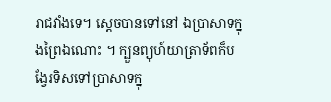រាជវាំងទេ។ ស្តេចបានទៅនៅ ឯប្រាសាទក្នុងព្រៃឯណោះ ។ ក្បួនព្យុហ៍យាត្រាទ័ពក៏បង្វែរទិសទៅប្រាសាទក្នុ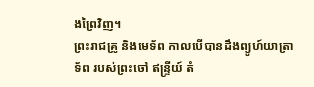ងព្រៃវិញ។
ព្រះរាជគ្រូ និងមេទ័ព កាលបើបានដឹងព្យូហ៍យាត្រាទ័ព របស់ព្រះចៅ ឥន្ទ្រីយ៍ តំ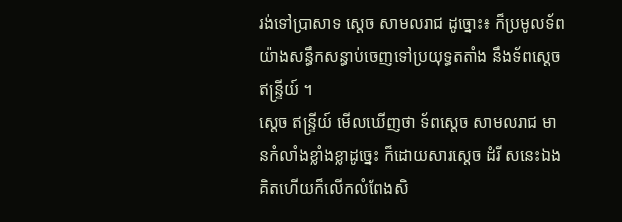រង់ទៅប្រាសាទ ស្តេច សាមលរាជ ដូច្នោះ៖ ក៏ប្រមូលទ័ពយ៉ាងសន្ធឹកសន្ធាប់ចេញទៅប្រយុទ្ធតតាំង នឹងទ័ពស្តេច ឥន្ទ្រីយ៍ ។
ស្តេច ឥន្ទ្រីយ៍ មើលឃើញថា ទ័ពស្តេច សាមលរាជ មានកំលាំងខ្លាំងខ្លាដូច្នេះ ក៏ដោយសារស្តេច ដំរី សនេះឯង គិតហើយក៏លើកលំពែងសិ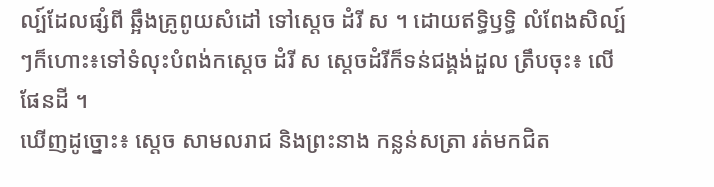ល្ប៍ដែលផ្សំពី ឆ្អឹងគ្រូពូយសំដៅ ទៅស្តេច ដំរី ស ។ ដោយឥទ្ធិឫទ្ធិ លំពែងសិល្ប៍ៗក៏ហោះ៖ទៅទំលុះបំពង់កស្តេច ដំរី ស ស្តេចដំរីក៏ទន់ជង្គង់ដួល ត្រឹបចុះ៖ លើផែនដី ។
ឃើញដូច្នោះ៖ ស្តេច សាមលរាជ និងព្រះនាង កន្លន់សត្រា រត់មកជិត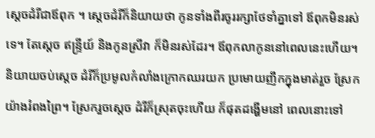ស្តេចដំរីជាឪពុក ។ ស្តេចដំរីក៏និយាយថា កូនទាំងពីរចូររក្សាថែទាំគ្នាទៅ ឪពុកមិនរស់ទេ។ តែស្ដេច ឥន្ទ្រីយ៍ និងកូនស្រីវា ក៏មិនរស់ដែរ។ ឪពុកលាកូននៅពេលនេះហើយ។ និយាយចប់ស្តេច ដំរីក៏ប្រមូលកំលាំងក្រោកឈរយក ប្រមោយញឹកក្នុងមាត់រួច ស្រែកយ៉ាងរំពងព្រៃ។ ស្រែករួចស្តេច ដំរីក៏ស្រុតចុះហើយ ក៏ផុតដង្ហើមនៅ ពេលនោះទៅ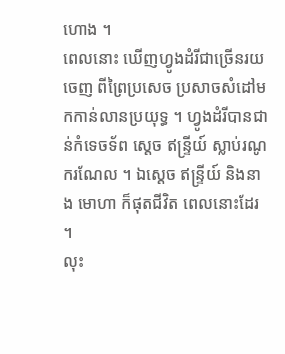ហោង ។
ពេលនោះ ឃើញហ្វូងដំរីជាច្រើនរយចេញ ពីព្រៃប្រសេច ប្រសាចសំដៅមកកាន់លានប្រយុទ្ធ ។ ហ្វូងដំរីបានជាន់កំទេចទ័ព ស្តេច ឥន្ទ្រីយ៍ ស្លាប់រណូករណែល ។ ឯស្តេច ឥន្ទ្រីយ៍ និងនាង មោហា ក៏ផុតជីវិត ពេលនោះដែរ ។
លុះ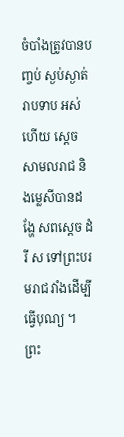ចំបាំងត្រូវបានបញ្ចប់ ស្ងប់ស្ងាត់រាបទាប អស់ហើយ ស្តេច សាមលរាជ និងម្លេសីបានដង្ហែ សពស្តេច ដំរី ស ទៅព្រះបរមរាជ វាំងដើម្បីធ្វើបុណ្យ ។ ព្រះ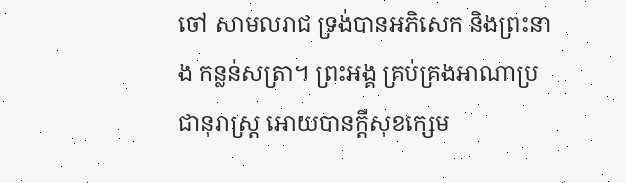ចៅ សាមលរាជ ទ្រង់បានអភិសេក និងព្រះនាង កន្លន់សត្រា។ ព្រះអង្គ គ្រប់គ្រងអាណាប្រជានុរាស្ត្រ អោយបានក្តីសុខក្សេម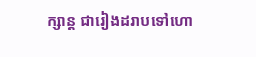ក្សាន្ត ជារៀងដរាបទៅហោ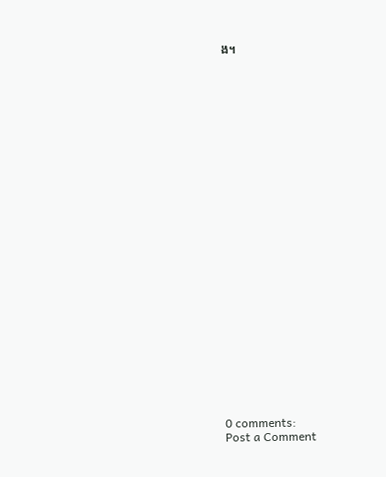ង។

























0 comments:
Post a Comment